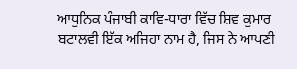ਆਧੁਨਿਕ ਪੰਜਾਬੀ ਕਾਵਿ-ਧਾਰਾ ਵਿੱਚ ਸ਼ਿਵ ਕੁਮਾਰ ਬਟਾਲਵੀ ਇੱਕ ਅਜਿਹਾ ਨਾਮ ਹੈ, ਜਿਸ ਨੇ ਆਪਣੀ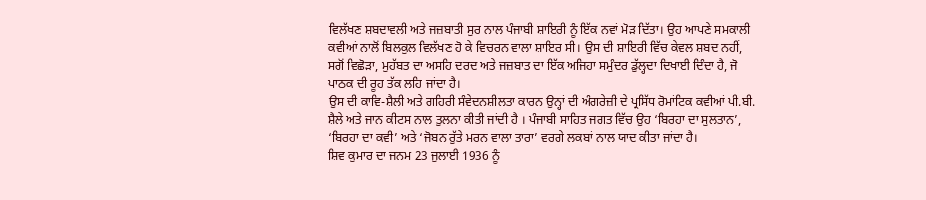ਵਿਲੱਖਣ ਸ਼ਬਦਾਵਲੀ ਅਤੇ ਜਜ਼ਬਾਤੀ ਸੁਰ ਨਾਲ ਪੰਜਾਬੀ ਸ਼ਾਇਰੀ ਨੂੰ ਇੱਕ ਨਵਾਂ ਮੋੜ ਦਿੱਤਾ। ਉਹ ਆਪਣੇ ਸਮਕਾਲੀ ਕਵੀਆਂ ਨਾਲੋਂ ਬਿਲਕੁਲ ਵਿਲੱਖਣ ਹੋ ਕੇ ਵਿਚਰਨ ਵਾਲਾ ਸ਼ਾਇਰ ਸੀ। ਉਸ ਦੀ ਸ਼ਾਇਰੀ ਵਿੱਚ ਕੇਵਲ ਸ਼ਬਦ ਨਹੀਂ, ਸਗੋਂ ਵਿਛੋੜਾ, ਮੁਹੱਬਤ ਦਾ ਅਸਹਿ ਦਰਦ ਅਤੇ ਜਜ਼ਬਾਤ ਦਾ ਇੱਕ ਅਜਿਹਾ ਸਮੁੰਦਰ ਡੁੱਲ੍ਹਦਾ ਦਿਖਾਈ ਦਿੰਦਾ ਹੈ, ਜੋ ਪਾਠਕ ਦੀ ਰੂਹ ਤੱਕ ਲਹਿ ਜਾਂਦਾ ਹੈ।
ਉਸ ਦੀ ਕਾਵਿ-ਸ਼ੈਲੀ ਅਤੇ ਗਹਿਰੀ ਸੰਵੇਦਨਸ਼ੀਲਤਾ ਕਾਰਨ ਉਨ੍ਹਾਂ ਦੀ ਅੰਗਰੇਜ਼ੀ ਦੇ ਪ੍ਰਸਿੱਧ ਰੋਮਾਂਟਿਕ ਕਵੀਆਂ ਪੀ.ਬੀ. ਸ਼ੈਲੇ ਅਤੇ ਜਾਨ ਕੀਟਸ ਨਾਲ ਤੁਲਨਾ ਕੀਤੀ ਜਾਂਦੀ ਹੈ । ਪੰਜਾਬੀ ਸਾਹਿਤ ਜਗਤ ਵਿੱਚ ਉਹ ‘ਬਿਰਹਾ ਦਾ ਸੁਲਤਾਨ’, ‘ਬਿਰਹਾ ਦਾ ਕਵੀ’ ਅਤੇ ‘ਜੋਬਨ ਰੁੱਤੇ ਮਰਨ ਵਾਲਾ ਤਾਰਾ’ ਵਰਗੇ ਲਕਬਾਂ ਨਾਲ ਯਾਦ ਕੀਤਾ ਜਾਂਦਾ ਹੈ।
ਸ਼ਿਵ ਕੁਮਾਰ ਦਾ ਜਨਮ 23 ਜੁਲਾਈ 1936 ਨੂੰ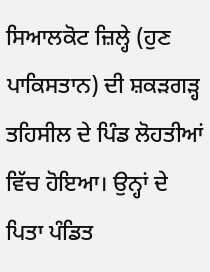ਸਿਆਲਕੋਟ ਜ਼ਿਲ੍ਹੇ (ਹੁਣ ਪਾਕਿਸਤਾਨ) ਦੀ ਸ਼ਕੜਗੜ੍ਹ ਤਹਿਸੀਲ ਦੇ ਪਿੰਡ ਲੋਹਤੀਆਂ ਵਿੱਚ ਹੋਇਆ। ਉਨ੍ਹਾਂ ਦੇ ਪਿਤਾ ਪੰਡਿਤ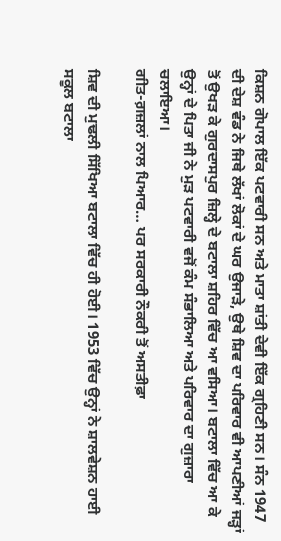ਕਿਸ਼ਨ ਗੋਪਾਲ ਇੱਕ ਪਟਵਾਰੀ ਸਨ ਅਤੇ ਮਾਤਾ ਸ਼ਾਂਤੀ ਦੇਵੀ ਇੱਕ ਗ੍ਰਹਿਣੀ ਸਨ। ਸੰਨ 1947 ਦੀ ਦੇਸ਼ ਵੰਡ ਨੇ ਜਿਥੇ ਲੱਖਾਂ ਲੋਕਾਂ ਦੇ ਘਰ ਉਜਾੜੇ, ਉਥੇ ਸ਼ਿਵ ਦਾ ਪਰਿਵਾਰ ਵੀ ਆਪਣੀਆਂ ਜੜ੍ਹਾਂ ਤੋਂ ਉਖੜ ਕੇ ਗੁਰਦਾਸਪੁਰ ਜ਼ਿਲ੍ਹੇ ਦੇ ਬਟਾਲਾ ਸ਼ਹਿਰ ਵਿੱਚ ਆ ਵਸਿਆ। ਬਟਾਲਾ ਵਿੱਚ ਆ ਕੇ ਉਨ੍ਹਾਂ ਦੇ ਪਿਤਾ ਜੀ ਨੇ ਮੁੜ ਪਟਵਾਰੀ ਵਜੋਂ ਕੰਮ ਸੰਭਾਲਿਆ ਅਤੇ ਪਰਿਵਾਰ ਦਾ ਗੁਜ਼ਾਰਾ ਚਲਾਇਆ।
ਗੀਤ-ਗ਼ਜ਼ਲਾਂ ਨਾਲ ਪਿਆਰ… ਪਰ ਸਰਕਾਰੀ ਨੌਕਰੀ ਤੋਂ ਅਸਤੀਫ਼ਾ

ਸ਼ਿਵ ਦੀ ਮੁਢਲੀ ਸਿੱਖਿਆ ਬਟਾਲਾ ਵਿੱਚ ਹੀ ਹੋਈ। 1953 ਵਿੱਚ ਉਨ੍ਹਾਂ ਨੇ ਸ਼ਾਲਵੇਸ਼ਨ ਹਾਈ ਸਕੂਲ ਬਟਾਲਾ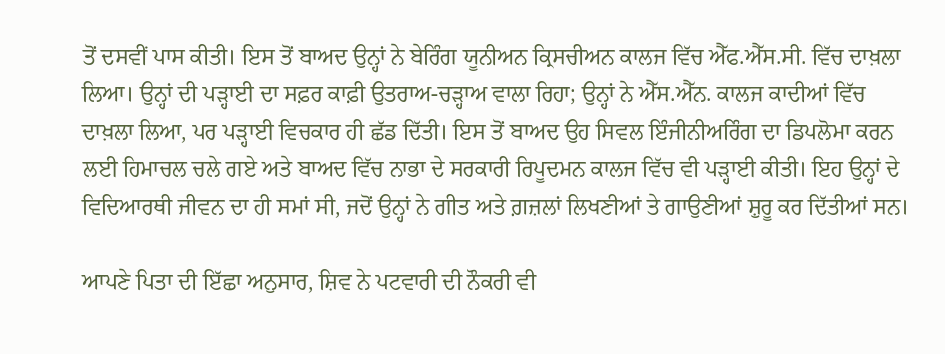ਤੋਂ ਦਸਵੀਂ ਪਾਸ ਕੀਤੀ। ਇਸ ਤੋਂ ਬਾਅਦ ਉਨ੍ਹਾਂ ਨੇ ਬੇਰਿੰਗ ਯੂਨੀਅਨ ਕ੍ਰਿਸਚੀਅਨ ਕਾਲਜ ਵਿੱਚ ਐੱਫ.ਐੱਸ.ਸੀ. ਵਿੱਚ ਦਾਖ਼ਲਾ ਲਿਆ। ਉਨ੍ਹਾਂ ਦੀ ਪੜ੍ਹਾਈ ਦਾ ਸਫ਼ਰ ਕਾਫ਼ੀ ਉਤਰਾਅ-ਚੜ੍ਹਾਅ ਵਾਲਾ ਰਿਹਾ; ਉਨ੍ਹਾਂ ਨੇ ਐੱਸ.ਐੱਨ. ਕਾਲਜ ਕਾਦੀਆਂ ਵਿੱਚ ਦਾਖ਼ਲਾ ਲਿਆ, ਪਰ ਪੜ੍ਹਾਈ ਵਿਚਕਾਰ ਹੀ ਛੱਡ ਦਿੱਤੀ। ਇਸ ਤੋਂ ਬਾਅਦ ਉਹ ਸਿਵਲ ਇੰਜੀਨੀਅਰਿੰਗ ਦਾ ਡਿਪਲੋਮਾ ਕਰਨ ਲਈ ਹਿਮਾਚਲ ਚਲੇ ਗਏ ਅਤੇ ਬਾਅਦ ਵਿੱਚ ਨਾਭਾ ਦੇ ਸਰਕਾਰੀ ਰਿਪੂਦਮਨ ਕਾਲਜ ਵਿੱਚ ਵੀ ਪੜ੍ਹਾਈ ਕੀਤੀ। ਇਹ ਉਨ੍ਹਾਂ ਦੇ ਵਿਦਿਆਰਥੀ ਜੀਵਨ ਦਾ ਹੀ ਸਮਾਂ ਸੀ, ਜਦੋਂ ਉਨ੍ਹਾਂ ਨੇ ਗੀਤ ਅਤੇ ਗ਼ਜ਼ਲਾਂ ਲਿਖਣੀਆਂ ਤੇ ਗਾਉਣੀਆਂ ਸ਼ੁਰੂ ਕਰ ਦਿੱਤੀਆਂ ਸਨ।

ਆਪਣੇ ਪਿਤਾ ਦੀ ਇੱਛਾ ਅਨੁਸਾਰ, ਸ਼ਿਵ ਨੇ ਪਟਵਾਰੀ ਦੀ ਨੌਕਰੀ ਵੀ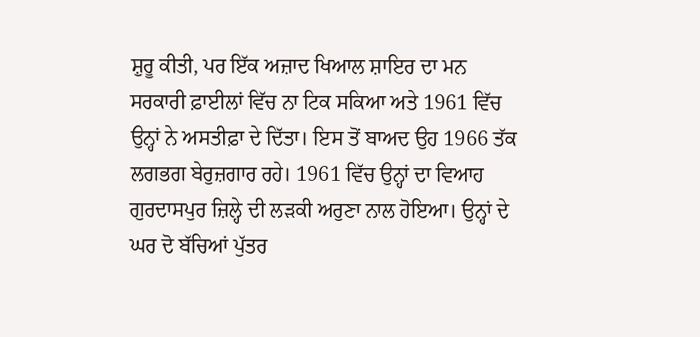ਸ਼ੁਰੂ ਕੀਤੀ, ਪਰ ਇੱਕ ਅਜ਼ਾਦ ਖਿਆਲ ਸ਼ਾਇਰ ਦਾ ਮਨ ਸਰਕਾਰੀ ਫ਼ਾਈਲਾਂ ਵਿੱਚ ਨਾ ਟਿਕ ਸਕਿਆ ਅਤੇ 1961 ਵਿੱਚ ਉਨ੍ਹਾਂ ਨੇ ਅਸਤੀਫ਼ਾ ਦੇ ਦਿੱਤਾ। ਇਸ ਤੋਂ ਬਾਅਦ ਉਹ 1966 ਤੱਕ ਲਗਭਗ ਬੇਰੁਜ਼ਗਾਰ ਰਹੇ। 1961 ਵਿੱਚ ਉਨ੍ਹਾਂ ਦਾ ਵਿਆਹ ਗੁਰਦਾਸਪੁਰ ਜ਼ਿਲ੍ਹੇ ਦੀ ਲੜਕੀ ਅਰੁਣਾ ਨਾਲ ਹੋਇਆ। ਉਨ੍ਹਾਂ ਦੇ ਘਰ ਦੋ ਬੱਚਿਆਂ ਪੁੱਤਰ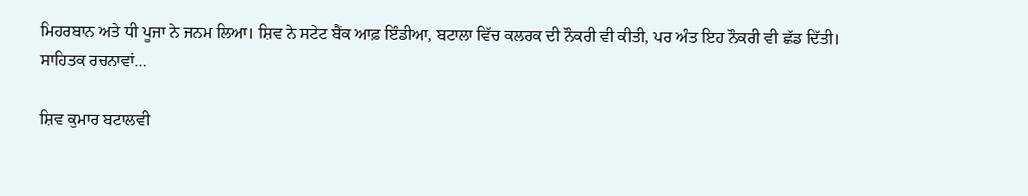ਮਿਹਰਬਾਨ ਅਤੇ ਧੀ ਪੂਜਾ ਨੇ ਜਨਮ ਲਿਆ। ਸ਼ਿਵ ਨੇ ਸਟੇਟ ਬੈਂਕ ਆਫ਼ ਇੰਡੀਆ, ਬਟਾਲਾ ਵਿੱਚ ਕਲਰਕ ਦੀ ਨੌਕਰੀ ਵੀ ਕੀਤੀ, ਪਰ ਅੰਤ ਇਹ ਨੌਕਰੀ ਵੀ ਛੱਡ ਦਿੱਤੀ।
ਸਾਹਿਤਕ ਰਚਨਾਵਾਂ…

ਸ਼ਿਵ ਕੁਮਾਰ ਬਟਾਲਵੀ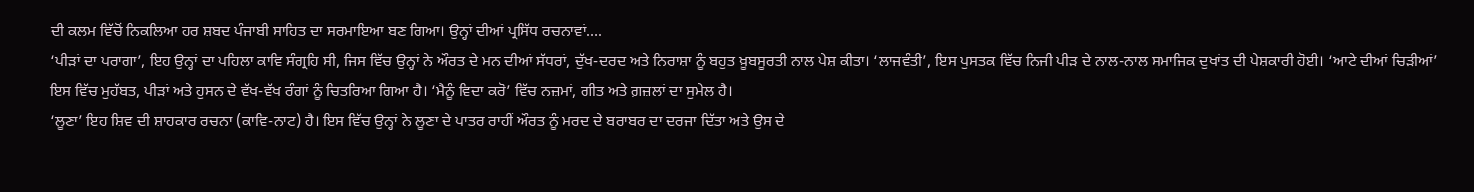ਦੀ ਕਲਮ ਵਿੱਚੋਂ ਨਿਕਲਿਆ ਹਰ ਸ਼ਬਦ ਪੰਜਾਬੀ ਸਾਹਿਤ ਦਾ ਸਰਮਾਇਆ ਬਣ ਗਿਆ। ਉਨ੍ਹਾਂ ਦੀਆਂ ਪ੍ਰਸਿੱਧ ਰਚਨਾਵਾਂ….
‘ਪੀੜਾਂ ਦਾ ਪਰਾਗਾ’, ਇਹ ਉਨ੍ਹਾਂ ਦਾ ਪਹਿਲਾ ਕਾਵਿ ਸੰਗ੍ਰਹਿ ਸੀ, ਜਿਸ ਵਿੱਚ ਉਨ੍ਹਾਂ ਨੇ ਔਰਤ ਦੇ ਮਨ ਦੀਆਂ ਸੱਧਰਾਂ, ਦੁੱਖ-ਦਰਦ ਅਤੇ ਨਿਰਾਸ਼ਾ ਨੂੰ ਬਹੁਤ ਖ਼ੂਬਸੂਰਤੀ ਨਾਲ ਪੇਸ਼ ਕੀਤਾ। ‘ਲਾਜਵੰਤੀ’, ਇਸ ਪੁਸਤਕ ਵਿੱਚ ਨਿਜੀ ਪੀੜ ਦੇ ਨਾਲ-ਨਾਲ ਸਮਾਜਿਕ ਦੁਖਾਂਤ ਦੀ ਪੇਸ਼ਕਾਰੀ ਹੋਈ। ‘ਆਟੇ ਦੀਆਂ ਚਿੜੀਆਂ’ ਇਸ ਵਿੱਚ ਮੁਹੱਬਤ, ਪੀੜਾਂ ਅਤੇ ਹੁਸਨ ਦੇ ਵੱਖ-ਵੱਖ ਰੰਗਾਂ ਨੂੰ ਚਿਤਰਿਆ ਗਿਆ ਹੈ। ‘ਮੈਨੂੰ ਵਿਦਾ ਕਰੋ’ ਵਿੱਚ ਨਜ਼ਮਾਂ, ਗੀਤ ਅਤੇ ਗ਼ਜ਼ਲਾਂ ਦਾ ਸੁਮੇਲ ਹੈ।
‘ਲੂਣਾ’ ਇਹ ਸ਼ਿਵ ਦੀ ਸ਼ਾਹਕਾਰ ਰਚਨਾ (ਕਾਵਿ-ਨਾਟ) ਹੈ। ਇਸ ਵਿੱਚ ਉਨ੍ਹਾਂ ਨੇ ਲੂਣਾ ਦੇ ਪਾਤਰ ਰਾਹੀਂ ਔਰਤ ਨੂੰ ਮਰਦ ਦੇ ਬਰਾਬਰ ਦਾ ਦਰਜਾ ਦਿੱਤਾ ਅਤੇ ਉਸ ਦੇ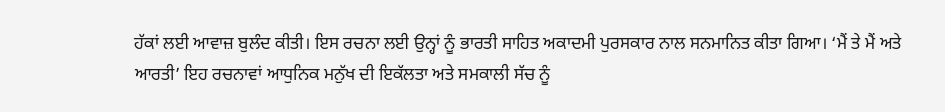ਹੱਕਾਂ ਲਈ ਆਵਾਜ਼ ਬੁਲੰਦ ਕੀਤੀ। ਇਸ ਰਚਨਾ ਲਈ ਉਨ੍ਹਾਂ ਨੂੰ ਭਾਰਤੀ ਸਾਹਿਤ ਅਕਾਦਮੀ ਪੁਰਸਕਾਰ ਨਾਲ ਸਨਮਾਨਿਤ ਕੀਤਾ ਗਿਆ। ‘ਮੈਂ ਤੇ ਮੈਂ ਅਤੇ ਆਰਤੀ’ ਇਹ ਰਚਨਾਵਾਂ ਆਧੁਨਿਕ ਮਨੁੱਖ ਦੀ ਇਕੱਲਤਾ ਅਤੇ ਸਮਕਾਲੀ ਸੱਚ ਨੂੰ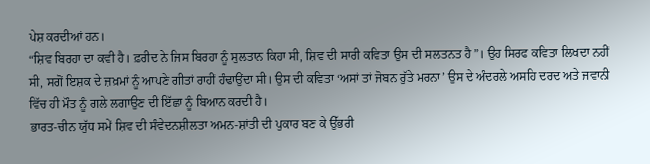ਪੇਸ਼ ਕਰਦੀਆਂ ਹਨ।
“ਸ਼ਿਵ ਬਿਰਹਾ ਦਾ ਕਵੀ ਹੈ। ਫ਼ਰੀਦ ਨੇ ਜਿਸ ਬਿਰਹਾ ਨੂੰ ਸੁਲਤਾਨ ਕਿਹਾ ਸੀ, ਸ਼ਿਵ ਦੀ ਸਾਰੀ ਕਵਿਤਾ ਉਸ ਦੀ ਸਲਤਨਤ ਹੈ”। ਉਹ ਸਿਰਫ ਕਵਿਤਾ ਲਿਖਦਾ ਨਹੀਂ ਸੀ, ਸਗੋਂ ਇਸ਼ਕ ਦੇ ਜ਼ਖ਼ਮਾਂ ਨੂੰ ਆਪਣੇ ਗੀਤਾਂ ਰਾਹੀਂ ਹੰਢਾਉਂਦਾ ਸੀ। ਉਸ ਦੀ ਕਵਿਤਾ ‘ਅਸਾਂ ਤਾਂ ਜੋਬਨ ਰੁੱਤੇ ਮਰਨਾ’ ਉਸ ਦੇ ਅੰਦਰਲੇ ਅਸਹਿ ਦਰਦ ਅਤੇ ਜਵਾਨੀ ਵਿੱਚ ਹੀ ਮੌਤ ਨੂੰ ਗਲੇ ਲਗਾਉਣ ਦੀ ਇੱਛਾ ਨੂੰ ਬਿਆਨ ਕਰਦੀ ਹੈ।
ਭਾਰਤ-ਚੀਨ ਯੁੱਧ ਸਮੇਂ ਸ਼ਿਵ ਦੀ ਸੰਵੇਦਨਸ਼ੀਲਤਾ ਅਮਨ-ਸ਼ਾਂਤੀ ਦੀ ਪੁਕਾਰ ਬਣ ਕੇ ਉੱਭਰੀ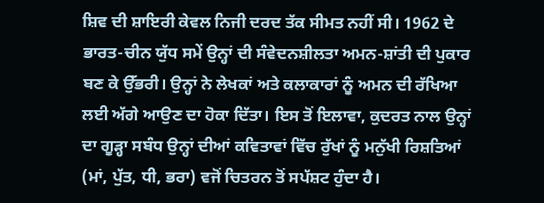ਸ਼ਿਵ ਦੀ ਸ਼ਾਇਰੀ ਕੇਵਲ ਨਿਜੀ ਦਰਦ ਤੱਕ ਸੀਮਤ ਨਹੀਂ ਸੀ। 1962 ਦੇ ਭਾਰਤ-ਚੀਨ ਯੁੱਧ ਸਮੇਂ ਉਨ੍ਹਾਂ ਦੀ ਸੰਵੇਦਨਸ਼ੀਲਤਾ ਅਮਨ-ਸ਼ਾਂਤੀ ਦੀ ਪੁਕਾਰ ਬਣ ਕੇ ਉੱਭਰੀ। ਉਨ੍ਹਾਂ ਨੇ ਲੇਖਕਾਂ ਅਤੇ ਕਲਾਕਾਰਾਂ ਨੂੰ ਅਮਨ ਦੀ ਰੱਖਿਆ ਲਈ ਅੱਗੇ ਆਉਣ ਦਾ ਹੋਕਾ ਦਿੱਤਾ। ਇਸ ਤੋਂ ਇਲਾਵਾ, ਕੁਦਰਤ ਨਾਲ ਉਨ੍ਹਾਂ ਦਾ ਗੂੜ੍ਹਾ ਸਬੰਧ ਉਨ੍ਹਾਂ ਦੀਆਂ ਕਵਿਤਾਵਾਂ ਵਿੱਚ ਰੁੱਖਾਂ ਨੂੰ ਮਨੁੱਖੀ ਰਿਸ਼ਤਿਆਂ (ਮਾਂ, ਪੁੱਤ, ਧੀ, ਭਰਾ) ਵਜੋਂ ਚਿਤਰਨ ਤੋਂ ਸਪੱਸ਼ਟ ਹੁੰਦਾ ਹੈ।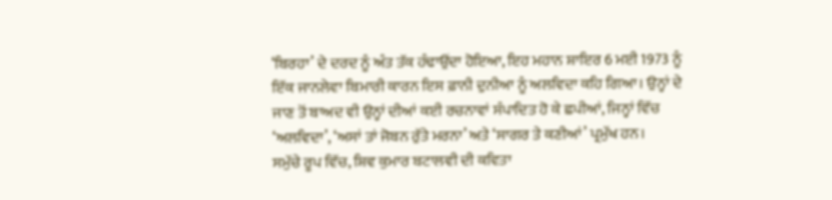‘ਬਿਰਹਾ’ ਦੇ ਦਰਦ ਨੂੰ ਅੰਤ ਤੱਕ ਹੰਢਾਉਂਦਾ ਹੋਇਆ, ਇਹ ਮਹਾਨ ਸ਼ਾਇਰ 6 ਮਈ 1973 ਨੂੰ ਇੱਕ ਜਾਨਲੇਵਾ ਬਿਮਾਰੀ ਕਾਰਨ ਇਸ ਫ਼ਾਨੀ ਦੁਨੀਆ ਨੂੰ ਅਲਵਿਦਾ ਕਹਿ ਗਿਆ। ਉਨ੍ਹਾਂ ਦੇ ਜਾਣ ਤੋਂ ਬਾਅਦ ਵੀ ਉਨ੍ਹਾਂ ਦੀਆਂ ਕਈ ਰਚਨਾਵਾਂ ਸੰਪਾਦਿਤ ਹੋ ਕੇ ਛਪੀਆਂ, ਜਿਨ੍ਹਾਂ ਵਿੱਚ ‘ਅਲਵਿਦਾ’, ‘ਅਸਾਂ ਤਾਂ ਜੋਬਨ ਰੁੱਤੇ ਮਰਨਾ’ ਅਤੇ ‘ਸਾਗਰ ਤੇ ਕਣੀਆਂ’ ਪ੍ਰਮੁੱਖ ਹਨ।
ਸਮੁੱਚੇ ਰੂਪ ਵਿੱਚ, ਸ਼ਿਵ ਕੁਮਾਰ ਬਟਾਲਵੀ ਦੀ ਕਵਿਤਾ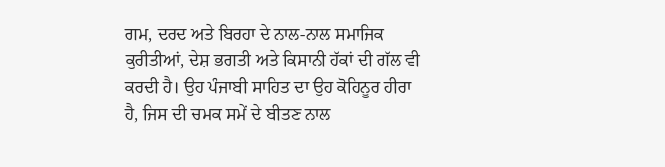ਗਮ, ਦਰਦ ਅਤੇ ਬਿਰਹਾ ਦੇ ਨਾਲ-ਨਾਲ ਸਮਾਜਿਕ ਕੁਰੀਤੀਆਂ, ਦੇਸ਼ ਭਗਤੀ ਅਤੇ ਕਿਸਾਨੀ ਹੱਕਾਂ ਦੀ ਗੱਲ ਵੀ ਕਰਦੀ ਹੈ। ਉਹ ਪੰਜਾਬੀ ਸਾਹਿਤ ਦਾ ਉਹ ਕੋਹਿਨੂਰ ਹੀਰਾ ਹੈ, ਜਿਸ ਦੀ ਚਮਕ ਸਮੇਂ ਦੇ ਬੀਤਣ ਨਾਲ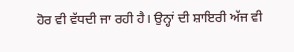ਹੋਰ ਵੀ ਵੱਧਦੀ ਜਾ ਰਹੀ ਹੈ। ਉਨ੍ਹਾਂ ਦੀ ਸ਼ਾਇਰੀ ਅੱਜ ਵੀ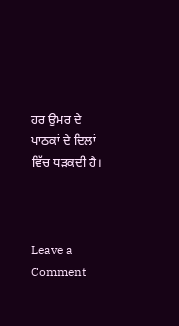ਹਰ ਉਮਰ ਦੇ ਪਾਠਕਾਂ ਦੇ ਦਿਲਾਂ ਵਿੱਚ ਧੜਕਦੀ ਹੈ।



Leave a Comment